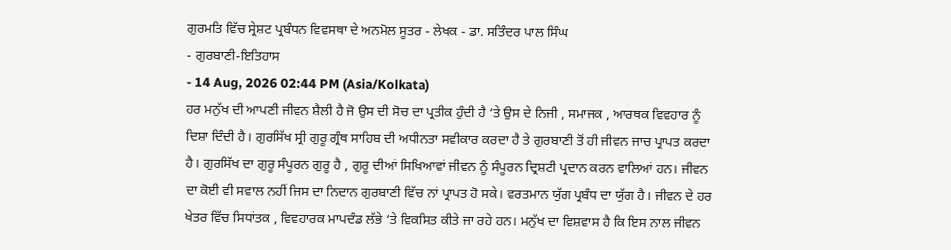ਗੁਰਮਤਿ ਵਿੱਚ ਸ੍ਰੇਸ਼ਟ ਪ੍ਰਬੰਧਨ ਵਿਵਸਥਾ ਦੇ ਅਨਮੋਲ ਸੂਤਰ - ਲੇਖਕ - ਡਾ. ਸਤਿੰਦਰ ਪਾਲ ਸਿੰਘ
- ਗੁਰਬਾਣੀ-ਇਤਿਹਾਸ
- 14 Aug, 2026 02:44 PM (Asia/Kolkata)
ਹਰ ਮਨੁੱਖ ਦੀ ਆਪਣੀ ਜੀਵਨ ਸ਼ੈਲੀ ਹੈ ਜੋ ਉਸ ਦੀ ਸੋਚ ਦਾ ਪ੍ਰਤੀਕ ਹੁੰਦੀ ਹੈ ‘ਤੇ ਉਸ ਦੇ ਨਿਜੀ , ਸਮਾਜਕ , ਆਰਥਕ ਵਿਵਹਾਰ ਨੂੰ ਦਿਸ਼ਾ ਦਿੰਦੀ ਹੈ। ਗੁਰਸਿੱਖ ਸ੍ਰੀ ਗੁਰੂ ਗ੍ਰੰਥ ਸਾਹਿਬ ਦੀ ਅਧੀਨਤਾ ਸਵੀਕਾਰ ਕਰਦਾ ਹੈ ਤੇ ਗੁਰਬਾਣੀ ਤੋਂ ਹੀ ਜੀਵਨ ਜਾਚ ਪ੍ਰਾਪਤ ਕਰਦਾ ਹੈ। ਗੁਰਸਿੱਖ ਦਾ ਗੁਰੂ ਸੰਪੂਰਨ ਗੁਰੂ ਹੈ , ਗੁਰੂ ਦੀਆਂ ਸਿਖਿਆਵਾਂ ਜੀਵਨ ਨੂੰ ਸੰਪੂਰਨ ਦ੍ਰਿਸ਼ਟੀ ਪ੍ਰਦਾਨ ਕਰਨ ਵਾਲਿਆਂ ਹਨ। ਜੀਵਨ ਦਾ ਕੋਈ ਵੀ ਸਵਾਲ ਨਹੀਂ ਜਿਸ ਦਾ ਨਿਦਾਨ ਗੁਰਬਾਣੀ ਵਿੱਚ ਨਾਂ ਪ੍ਰਾਪਤ ਹੋ ਸਕੇ। ਵਰਤਮਾਨ ਯੁੱਗ ਪ੍ਰਬੰਧ ਦਾ ਯੁੱਗ ਹੈ। ਜੀਵਨ ਦੇ ਹਰ ਖੇਤਰ ਵਿੱਚ ਸਿਧਾਂਤਕ , ਵਿਵਹਾਰਕ ਮਾਪਦੰਡ ਲੱਭੇ ‘ਤੇ ਵਿਕਸਿਤ ਕੀਤੇ ਜਾ ਰਹੇ ਹਨ। ਮਨੁੱਖ ਦਾ ਵਿਸ਼ਵਾਸ ਹੈ ਕਿ ਇਸ ਨਾਲ ਜੀਵਨ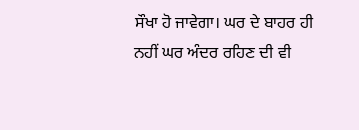ਸੌਖਾ ਹੋ ਜਾਵੇਗਾ। ਘਰ ਦੇ ਬਾਹਰ ਹੀ ਨਹੀਂ ਘਰ ਅੰਦਰ ਰਹਿਣ ਦੀ ਵੀ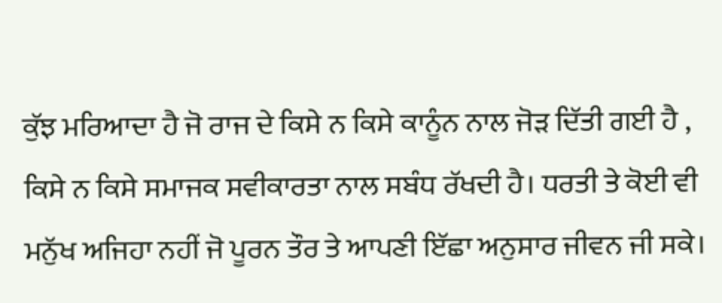ਕੁੱਝ ਮਰਿਆਦਾ ਹੈ ਜੋ ਰਾਜ ਦੇ ਕਿਸੇ ਨ ਕਿਸੇ ਕਾਨੂੰਨ ਨਾਲ ਜੋੜ ਦਿੱਤੀ ਗਈ ਹੈ , ਕਿਸੇ ਨ ਕਿਸੇ ਸਮਾਜਕ ਸਵੀਕਾਰਤਾ ਨਾਲ ਸਬੰਧ ਰੱਖਦੀ ਹੈ। ਧਰਤੀ ਤੇ ਕੋਈ ਵੀ ਮਨੁੱਖ ਅਜਿਹਾ ਨਹੀਂ ਜੋ ਪੂਰਨ ਤੌਰ ਤੇ ਆਪਣੀ ਇੱਛਾ ਅਨੁਸਾਰ ਜੀਵਨ ਜੀ ਸਕੇ।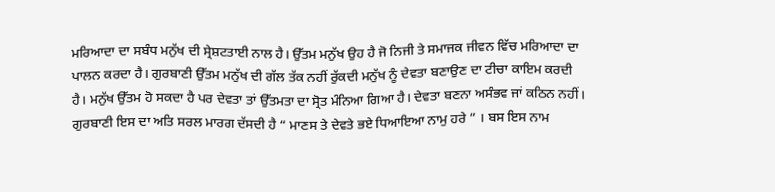ਮਰਿਆਦਾ ਦਾ ਸਬੰਧ ਮਨੁੱਖ ਦੀ ਸ੍ਰੇਸ਼ਟਤਾਈ ਨਾਲ ਹੈ। ਉੱਤਮ ਮਨੁੱਖ ਉਹ ਹੈ ਜੋ ਨਿਜੀ ਤੇ ਸਮਾਜਕ ਜੀਵਨ ਵਿੱਚ ਮਰਿਆਦਾ ਦਾ ਪਾਲਨ ਕਰਦਾ ਹੈ। ਗੁਰਬਾਣੀ ਉੱਤਮ ਮਨੁੱਖ ਦੀ ਗੱਲ ਤੱਕ ਨਹੀਂ ਰੁੱਕਦੀ ਮਨੁੱਖ ਨੂੰ ਦੇਵਤਾ ਬਣਾਉਣ ਦਾ ਟੀਚਾ ਕਾਇਮ ਕਰਦੀ ਹੈ। ਮਨੁੱਖ ਉੱਤਮ ਹੋ ਸਕਦਾ ਹੈ ਪਰ ਦੇਵਤਾ ਤਾਂ ਉੱਤਮਤਾ ਦਾ ਸ੍ਰੋਤ ਮੰਨਿਆ ਗਿਆ ਹੈ। ਦੇਵਤਾ ਬਣਨਾ ਅਸੰਭਵ ਜਾਂ ਕਠਿਨ ਨਹੀਂ। ਗੁਰਬਾਣੀ ਇਸ ਦਾ ਅਤਿ ਸਰਲ ਮਾਰਗ ਦੱਸਦੀ ਹੈ “ ਮਾਣਸ ਤੇ ਦੇਵਤੇ ਭਏ ਧਿਆਇਆ ਨਾਮੁ ਹਰੇ ” । ਬਸ ਇਸ ਨਾਮ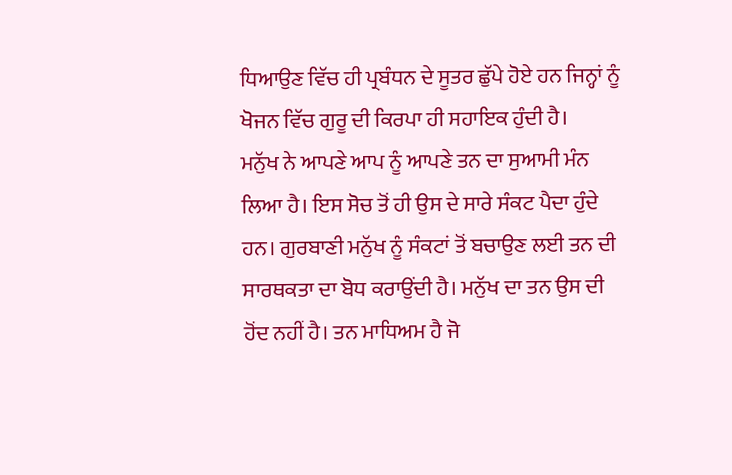ਧਿਆਉਣ ਵਿੱਚ ਹੀ ਪ੍ਰਬੰਧਨ ਦੇ ਸੂਤਰ ਛੁੱਪੇ ਹੋਏ ਹਨ ਜਿਨ੍ਹਾਂ ਨੂੰ ਖੋਜਨ ਵਿੱਚ ਗੁਰੂ ਦੀ ਕਿਰਪਾ ਹੀ ਸਹਾਇਕ ਹੁੰਦੀ ਹੈ।
ਮਨੁੱਖ ਨੇ ਆਪਣੇ ਆਪ ਨੂੰ ਆਪਣੇ ਤਨ ਦਾ ਸੁਆਮੀ ਮੰਨ ਲਿਆ ਹੈ। ਇਸ ਸੋਚ ਤੋਂ ਹੀ ਉਸ ਦੇ ਸਾਰੇ ਸੰਕਟ ਪੈਦਾ ਹੁੰਦੇ ਹਨ। ਗੁਰਬਾਣੀ ਮਨੁੱਖ ਨੂੰ ਸੰਕਟਾਂ ਤੋਂ ਬਚਾਉਣ ਲਈ ਤਨ ਦੀ ਸਾਰਥਕਤਾ ਦਾ ਬੋਧ ਕਰਾਉਂਦੀ ਹੈ। ਮਨੁੱਖ ਦਾ ਤਨ ਉਸ ਦੀ ਹੋਂਦ ਨਹੀਂ ਹੈ। ਤਨ ਮਾਧਿਅਮ ਹੈ ਜੋ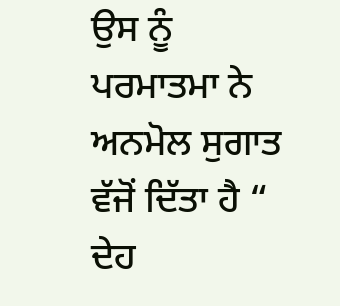ਉਸ ਨੂੰ ਪਰਮਾਤਮਾ ਨੇ ਅਨਮੋਲ ਸੁਗਾਤ ਵੱਜੋਂ ਦਿੱਤਾ ਹੈ “ ਦੇਹ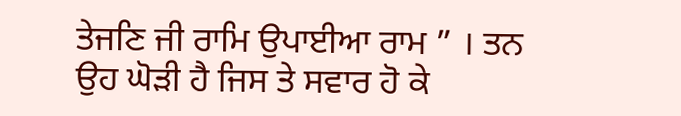ਤੇਜਣਿ ਜੀ ਰਾਮਿ ਉਪਾਈਆ ਰਾਮ ” । ਤਨ ਉਹ ਘੋੜੀ ਹੈ ਜਿਸ ਤੇ ਸਵਾਰ ਹੋ ਕੇ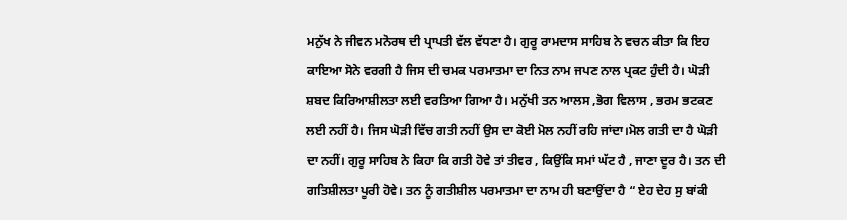ਮਨੁੱਖ ਨੇ ਜੀਵਨ ਮਨੋਰਥ ਦੀ ਪ੍ਰਾਪਤੀ ਵੱਲ ਵੱਧਣਾ ਹੈ। ਗੁਰੂ ਰਾਮਦਾਸ ਸਾਹਿਬ ਨੇ ਵਚਨ ਕੀਤਾ ਕਿ ਇਹ ਕਾਇਆ ਸੋਨੇ ਵਰਗੀ ਹੈ ਜਿਸ ਦੀ ਚਮਕ ਪਰਮਾਤਮਾ ਦਾ ਨਿਤ ਨਾਮ ਜਪਣ ਨਾਲ ਪ੍ਰਕਟ ਹੁੰਦੀ ਹੈ। ਘੋੜੀ ਸ਼ਬਦ ਕਿਰਿਆਸ਼ੀਲਤਾ ਲਈ ਵਰਤਿਆ ਗਿਆ ਹੈ। ਮਨੁੱਖੀ ਤਨ ਆਲਸ ,ਭੋਗ ਵਿਲਾਸ , ਭਰਮ ਭਟਕਣ ਲਈ ਨਹੀਂ ਹੈ। ਜਿਸ ਘੋੜੀ ਵਿੱਚ ਗਤੀ ਨਹੀਂ ਉਸ ਦਾ ਕੋਈ ਮੋਲ ਨਹੀਂ ਰਹਿ ਜਾਂਦਾ।ਮੋਲ ਗਤੀ ਦਾ ਹੈ ਘੋੜੀ ਦਾ ਨਹੀਂ। ਗੁਰੂ ਸਾਹਿਬ ਨੇ ਕਿਹਾ ਕਿ ਗਤੀ ਹੋਵੇ ਤਾਂ ਤੀਵਰ , ਕਿਉਂਕਿ ਸਮਾਂ ਘੱਟ ਹੈ , ਜਾਣਾ ਦੂਰ ਹੈ। ਤਨ ਦੀ ਗਤਿਸ਼ੀਲਤਾ ਪੂਰੀ ਹੋਵੇ। ਤਨ ਨੂੰ ਗਤੀਸ਼ੀਲ ਪਰਮਾਤਮਾ ਦਾ ਨਾਮ ਹੀ ਬਣਾਉਂਦਾ ਹੈ “ ਏਹ ਦੇਹ ਸੁ ਬਾਂਕੀ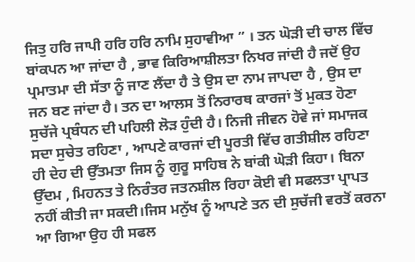ਜਿਤੁ ਹਰਿ ਜਾਪੀ ਹਰਿ ਹਰਿ ਨਾਮਿ ਸੁਹਾਵੀਆ ” । ਤਨ ਘੋੜੀ ਦੀ ਚਾਲ ਵਿੱਚ ਬਾਂਕਪਨ ਆ ਜਾਂਦਾ ਹੈ , ਭਾਵ ਕਿਰਿਆਸ਼ੀਲਤਾ ਨਿਖਰ ਜਾਂਦੀ ਹੈ ਜਦੋਂ ਉਹ ਪ੍ਰਮਾਤਮਾ ਦੀ ਸੱਤਾ ਨੂੰ ਜਾਣ ਲੈਂਦਾ ਹੈ ਤੇ ਉਸ ਦਾ ਨਾਮ ਜਾਪਦਾ ਹੈ , ਉਸ ਦਾ ਜਨ ਬਣ ਜਾਂਦਾ ਹੈ। ਤਨ ਦਾ ਆਲਸ ਤੋਂ ਨਿਰਾਰਥ ਕਾਰਜਾਂ ਤੋਂ ਮੁਕਤ ਹੋਣਾ ਸੁਚੱਜੇ ਪ੍ਰਬੰਧਨ ਦੀ ਪਹਿਲੀ ਲੋੜ ਹੁੰਦੀ ਹੈ। ਨਿਜੀ ਜੀਵਨ ਹੋਵੇ ਜਾਂ ਸਮਾਜਕ ਸਦਾ ਸੁਚੇਤ ਰਹਿਣਾ , ਆਪਣੇ ਕਾਰਜਾਂ ਦੀ ਪੂਰਤੀ ਵਿੱਚ ਗਤੀਸ਼ੀਲ ਰਹਿਣਾ ਹੀ ਦੇਹ ਦੀ ਉੱਤਮਤਾ ਜਿਸ ਨੂੰ ਗੁਰੂ ਸਾਹਿਬ ਨੇ ਬਾਂਕੀ ਘੋੜੀ ਕਿਹਾ। ਬਿਨਾ ਉੱਦਮ , ਮਿਹਨਤ ਤੇ ਨਿਰੰਤਰ ਜਤਨਸ਼ੀਲ ਰਿਹਾ ਕੋਈ ਵੀ ਸਫਲਤਾ ਪ੍ਰਾਪਤ ਨਹੀਂ ਕੀਤੀ ਜਾ ਸਕਦੀ।ਜਿਸ ਮਨੁੱਖ ਨੂੰ ਆਪਣੇ ਤਨ ਦੀ ਸੁਚੱਜੀ ਵਰਤੋਂ ਕਰਨਾ ਆ ਗਿਆ ਉਹ ਹੀ ਸਫਲ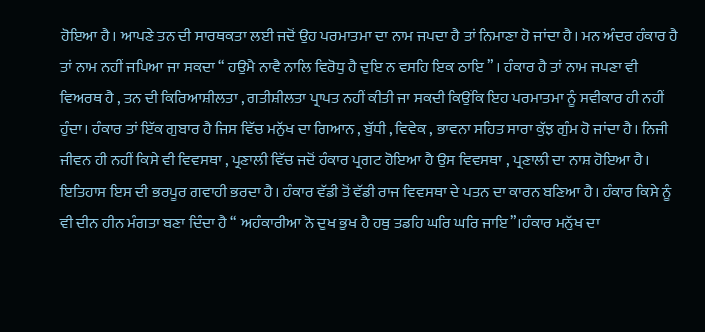ਹੋਇਆ ਹੈ। ਆਪਣੇ ਤਨ ਦੀ ਸਾਰਥਕਤਾ ਲਈ ਜਦੋਂ ਉਹ ਪਰਮਾਤਮਾ ਦਾ ਨਾਮ ਜਪਦਾ ਹੈ ਤਾਂ ਨਿਮਾਣਾ ਹੋ ਜਾਂਦਾ ਹੈ। ਮਨ ਅੰਦਰ ਹੰਕਾਰ ਹੈ ਤਾਂ ਨਾਮ ਨਹੀਂ ਜਪਿਆ ਜਾ ਸਕਦਾ “ ਹਉਮੈ ਨਾਵੈ ਨਾਲਿ ਵਿਰੋਧੁ ਹੈ ਦੁਇ ਨ ਵਸਹਿ ਇਕ ਠਾਇ ” । ਹੰਕਾਰ ਹੈ ਤਾਂ ਨਾਮ ਜਪਣਾ ਵੀ ਵਿਅਰਥ ਹੈ , ਤਨ ਦੀ ਕਿਰਿਆਸ਼ੀਲਤਾ , ਗਤੀਸ਼ੀਲਤਾ ਪ੍ਰਾਪਤ ਨਹੀਂ ਕੀਤੀ ਜਾ ਸਕਦੀ ਕਿਉਂਕਿ ਇਹ ਪਰਮਾਤਮਾ ਨੂੰ ਸਵੀਕਾਰ ਹੀ ਨਹੀਂ ਹੁੰਦਾ। ਹੰਕਾਰ ਤਾਂ ਇੱਕ ਗੁਬਾਰ ਹੈ ਜਿਸ ਵਿੱਚ ਮਨੁੱਖ ਦਾ ਗਿਆਨ , ਬੁੱਧੀ , ਵਿਵੇਕ , ਭਾਵਨਾ ਸਹਿਤ ਸਾਰਾ ਕੁੱਝ ਗੁੰਮ ਹੋ ਜਾਂਦਾ ਹੈ। ਨਿਜੀ ਜੀਵਨ ਹੀ ਨਹੀਂ ਕਿਸੇ ਵੀ ਵਿਵਸਥਾ , ਪ੍ਰਣਾਲੀ ਵਿੱਚ ਜਦੋਂ ਹੰਕਾਰ ਪ੍ਰਗਟ ਹੋਇਆ ਹੈ ਉਸ ਵਿਵਸਥਾ , ਪ੍ਰਣਾਲੀ ਦਾ ਨਾਸ਼ ਹੋਇਆ ਹੈ। ਇਤਿਹਾਸ ਇਸ ਦੀ ਭਰਪੂਰ ਗਵਾਹੀ ਭਰਦਾ ਹੈ। ਹੰਕਾਰ ਵੱਡੀ ਤੋਂ ਵੱਡੀ ਰਾਜ ਵਿਵਸਥਾ ਦੇ ਪਤਨ ਦਾ ਕਾਰਨ ਬਣਿਆ ਹੈ। ਹੰਕਾਰ ਕਿਸੇ ਨੂੰ ਵੀ ਦੀਨ ਹੀਨ ਮੰਗਤਾ ਬਣਾ ਦਿੰਦਾ ਹੈ “ ਅਹੰਕਾਰੀਆ ਨੋ ਦੁਖ ਭੁਖ ਹੈ ਹਥੁ ਤਡਹਿ ਘਰਿ ਘਰਿ ਜਾਇ”।ਹੰਕਾਰ ਮਨੁੱਖ ਦਾ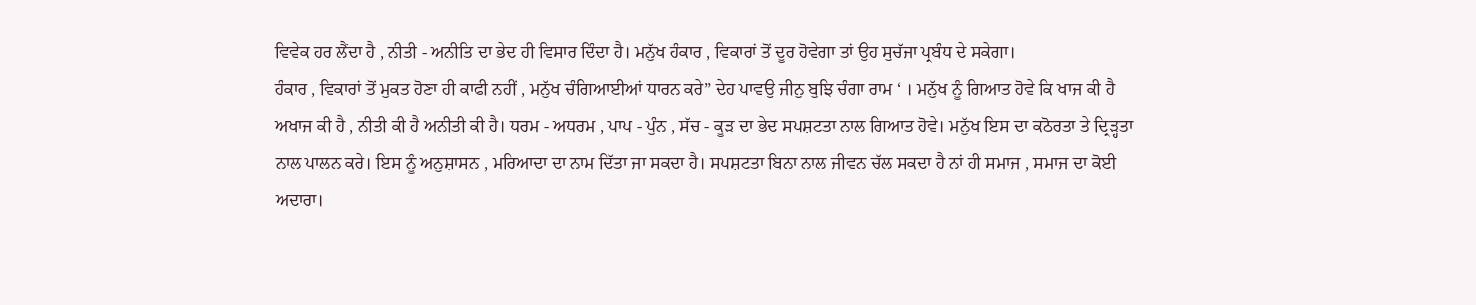ਵਿਵੇਕ ਹਰ ਲੈਂਦਾ ਹੈ , ਨੀਤੀ - ਅਨੀਤਿ ਦਾ ਭੇਦ ਹੀ ਵਿਸਾਰ ਦਿੰਦਾ ਹੈ। ਮਨੁੱਖ ਹੰਕਾਰ , ਵਿਕਾਰਾਂ ਤੋਂ ਦੂਰ ਹੋਵੇਗਾ ਤਾਂ ਉਹ ਸੁਚੱਜਾ ਪ੍ਰਬੰਧ ਦੇ ਸਕੇਗਾ।
ਹੰਕਾਰ , ਵਿਕਾਰਾਂ ਤੋਂ ਮੁਕਤ ਹੋਣਾ ਹੀ ਕਾਫੀ ਨਹੀਂ , ਮਨੁੱਖ ਚੰਗਿਆਈਆਂ ਧਾਰਨ ਕਰੇ” ਦੇਹ ਪਾਵਉ ਜੀਨੁ ਬੁਝਿ ਚੰਗਾ ਰਾਮ ‘ । ਮਨੁੱਖ ਨੂੰ ਗਿਆਤ ਹੋਵੇ ਕਿ ਖਾਜ ਕੀ ਹੈ ਅਖਾਜ ਕੀ ਹੈ , ਨੀਤੀ ਕੀ ਹੈ ਅਨੀਤੀ ਕੀ ਹੈ। ਧਰਮ - ਅਧਰਮ , ਪਾਪ - ਪੁੰਨ , ਸੱਚ - ਕੂੜ ਦਾ ਭੇਦ ਸਪਸ਼ਟਤਾ ਨਾਲ ਗਿਆਤ ਹੋਵੇ। ਮਨੁੱਖ ਇਸ ਦਾ ਕਠੋਰਤਾ ਤੇ ਦ੍ਰਿੜ੍ਹਤਾ ਨਾਲ ਪਾਲਨ ਕਰੇ। ਇਸ ਨੂੰ ਅਨੁਸ਼ਾਸਨ , ਮਰਿਆਦਾ ਦਾ ਨਾਮ ਦਿੱਤਾ ਜਾ ਸਕਦਾ ਹੈ। ਸਪਸ਼ਟਤਾ ਬਿਨਾ ਨਾਲ ਜੀਵਨ ਚੱਲ ਸਕਦਾ ਹੈ ਨਾਂ ਹੀ ਸਮਾਜ , ਸਮਾਜ ਦਾ ਕੋਈ ਅਦਾਰਾ।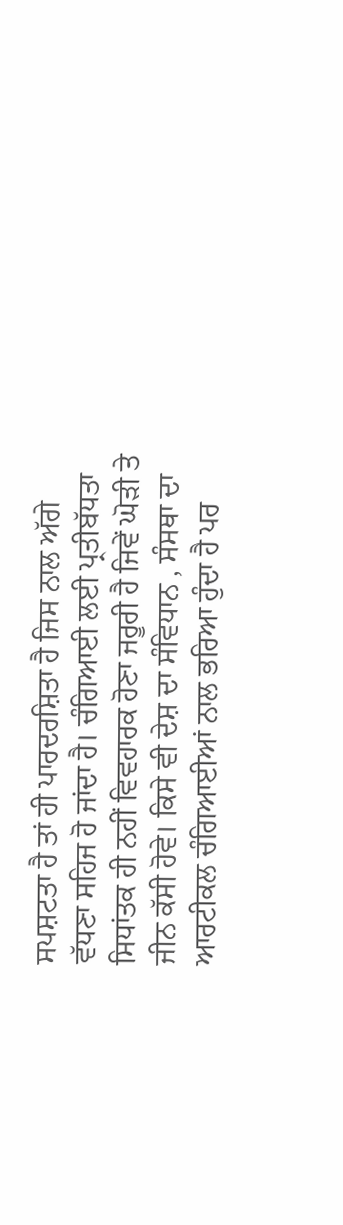ਸਪਸ਼ਟਤਾ ਹੈ ਤਾਂ ਹੀ ਪਾਰਦਰਸ਼ਿਤਾ ਹੈ ਜਿਸ ਨਾਲ ਅੱਗੇ ਵੱਧਣਾ ਸਹਿਜ ਹੋ ਜਾਂਦਾ ਹੈ। ਚੰਗਿਆਈ ਲਈ ਪ੍ਰਤੀਬੱਧਤਾ ਸਿਧਾਂਤਕ ਹੀ ਨਹੀਂ ਵਿਵਹਾਰਕ ਹੋਣਾ ਜਰੂਰੀ ਹੈ ਜਿਵੇਂ ਘੋੜੀ ਤੇ ਜੀਨ ਕੱਸੀ ਹੋਵੇ। ਕਿਸੇ ਵੀ ਦੇਸ਼ ਦਾ ਸੰਵਿਧਾਨ , ਸੰਸਥਾ ਦਾ ਆਰਟੀਕਲ ਚੰਗਿਆਈਆਂ ਨਾਲ ਭਰਿਆ ਹੁੰਦਾ ਹੈ ਪਰ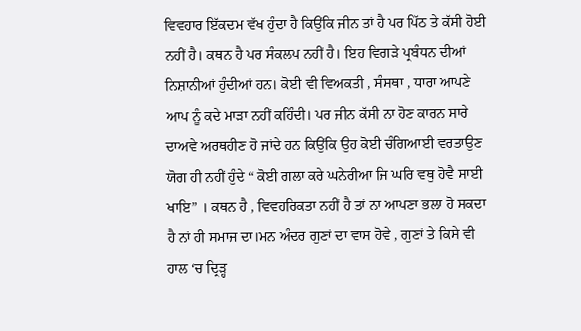ਵਿਵਹਾਰ ਇੱਕਦਮ ਵੱਖ ਹੁੰਦਾ ਹੈ ਕਿਉਂਕਿ ਜੀਨ ਤਾਂ ਹੈ ਪਰ ਪਿੱਠ ਤੇ ਕੱਸੀ ਹੋਈ ਨਹੀਂ ਹੈ। ਕਥਨ ਹੈ ਪਰ ਸੰਕਲਪ ਨਹੀਂ ਹੈ। ਇਹ ਵਿਗੜੇ ਪ੍ਰਬੰਧਨ ਦੀਆਂ ਨਿਸ਼ਾਨੀਆਂ ਹੁੰਦੀਆਂ ਹਨ। ਕੋਈ ਵੀ ਵਿਅਕਤੀ , ਸੰਸਥਾ , ਧਾਰਾ ਆਪਣੇ ਆਪ ਨੂੰ ਕਦੇ ਮਾੜਾ ਨਹੀਂ ਕਹਿੰਦੀ। ਪਰ ਜੀਨ ਕੱਸੀ ਨਾ ਹੋਣ ਕਾਰਨ ਸਾਰੇ ਦਾਅਵੇ ਅਰਥਹੀਣ ਹੋ ਜਾਂਦੇ ਹਨ ਕਿਉਂਕਿ ਉਹ ਕੋਈ ਚੰਗਿਆਈ ਵਰਤਾਉਣ ਯੋਗ ਹੀ ਨਹੀਂ ਹੁੰਦੇ “ ਕੋਈ ਗਲਾ ਕਰੇ ਘਨੇਰੀਆ ਜਿ ਘਰਿ ਵਥੁ ਹੋਵੈ ਸਾਈ ਖਾਇ” । ਕਥਨ ਹੈ , ਵਿਵਹਰਿਕਤਾ ਨਹੀਂ ਹੈ ਤਾਂ ਨਾ ਆਪਣਾ ਭਲਾ ਹੋ ਸਕਦਾ ਹੈ ਨਾਂ ਹੀ ਸਮਾਜ ਦਾ।ਮਨ ਅੰਦਰ ਗੁਣਾਂ ਦਾ ਵਾਸ ਹੋਵੇ , ਗੁਣਾਂ ਤੇ ਕਿਸੇ ਵੀ ਹਾਲ ‘ਚ ਦ੍ਰਿੜ੍ਹ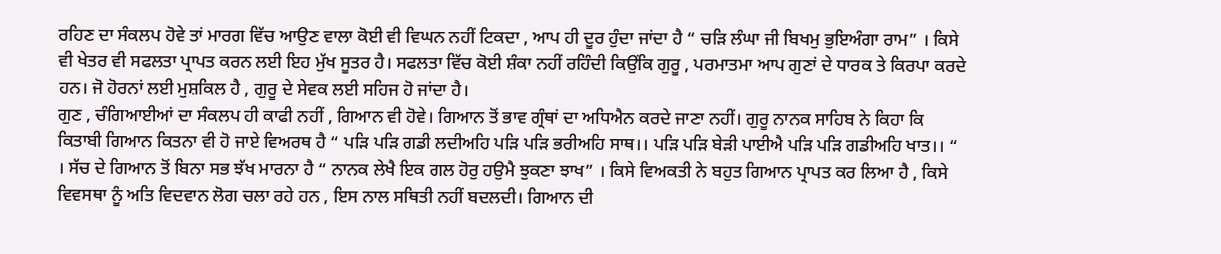ਰਹਿਣ ਦਾ ਸੰਕਲਪ ਹੋਵੇ ਤਾਂ ਮਾਰਗ ਵਿੱਚ ਆਉਣ ਵਾਲਾ ਕੋਈ ਵੀ ਵਿਘਨ ਨਹੀਂ ਟਿਕਦਾ , ਆਪ ਹੀ ਦੂਰ ਹੁੰਦਾ ਜਾਂਦਾ ਹੈ “ ਚੜਿ ਲੰਘਾ ਜੀ ਬਿਖਮੁ ਭੁਇਅੰਗਾ ਰਾਮ” । ਕਿਸੇ ਵੀ ਖੇਤਰ ਵੀ ਸਫਲਤਾ ਪ੍ਰਾਪਤ ਕਰਨ ਲਈ ਇਹ ਮੁੱਖ ਸੂਤਰ ਹੈ। ਸਫਲਤਾ ਵਿੱਚ ਕੋਈ ਸ਼ੰਕਾ ਨਹੀਂ ਰਹਿੰਦੀ ਕਿਉਂਕਿ ਗੁਰੂ , ਪਰਮਾਤਮਾ ਆਪ ਗੁਣਾਂ ਦੇ ਧਾਰਕ ਤੇ ਕਿਰਪਾ ਕਰਦੇ ਹਨ। ਜੋ ਹੋਰਨਾਂ ਲਈ ਮੁਸ਼ਕਿਲ ਹੈ , ਗੁਰੂ ਦੇ ਸੇਵਕ ਲਈ ਸਹਿਜ ਹੋ ਜਾਂਦਾ ਹੈ।
ਗੁਣ , ਚੰਗਿਆਈਆਂ ਦਾ ਸੰਕਲਪ ਹੀ ਕਾਫੀ ਨਹੀਂ , ਗਿਆਨ ਵੀ ਹੋਵੇ। ਗਿਆਨ ਤੋਂ ਭਾਵ ਗ੍ਰੰਥਾਂ ਦਾ ਅਧਿਐਨ ਕਰਦੇ ਜਾਣਾ ਨਹੀਂ। ਗੁਰੂ ਨਾਨਕ ਸਾਹਿਬ ਨੇ ਕਿਹਾ ਕਿ ਕਿਤਾਬੀ ਗਿਆਨ ਕਿਤਨਾ ਵੀ ਹੋ ਜਾਏ ਵਿਅਰਥ ਹੈ “ ਪੜਿ ਪੜਿ ਗਡੀ ਲਦੀਅਹਿ ਪੜਿ ਪੜਿ ਭਰੀਅਹਿ ਸਾਥ।। ਪੜਿ ਪੜਿ ਬੇੜੀ ਪਾਈਐ ਪੜਿ ਪੜਿ ਗਡੀਅਹਿ ਖਾਤ।। “ । ਸੱਚ ਦੇ ਗਿਆਨ ਤੋਂ ਬਿਨਾ ਸਭ ਝੱਖ ਮਾਰਨਾ ਹੈ “ ਨਾਨਕ ਲੇਖੈ ਇਕ ਗਲ ਹੋਰੁ ਹਉਮੈ ਝੁਕਣਾ ਝਾਖ” । ਕਿਸੇ ਵਿਅਕਤੀ ਨੇ ਬਹੁਤ ਗਿਆਨ ਪ੍ਰਾਪਤ ਕਰ ਲਿਆ ਹੈ , ਕਿਸੇ ਵਿਵਸਥਾ ਨੂੰ ਅਤਿ ਵਿਦਵਾਨ ਲੋਗ ਚਲਾ ਰਹੇ ਹਨ , ਇਸ ਨਾਲ ਸਥਿਤੀ ਨਹੀਂ ਬਦਲਦੀ। ਗਿਆਨ ਦੀ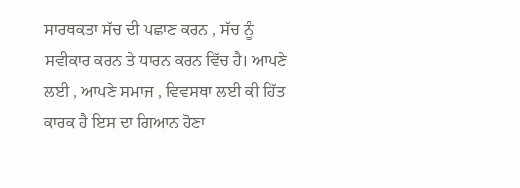ਸਾਰਥਕਤਾ ਸੱਚ ਦੀ ਪਛਾਣ ਕਰਨ , ਸੱਚ ਨੂੰ ਸਵੀਕਾਰ ਕਰਨ ਤੇ ਧਾਰਨ ਕਰਨ ਵਿੱਚ ਹੈ। ਆਪਣੇ ਲਈ , ਆਪਣੇ ਸਮਾਜ , ਵਿਵਸਥਾ ਲਈ ਕੀ ਹਿੱਤ ਕਾਰਕ ਹੈ ਇਸ ਦਾ ਗਿਆਨ ਹੋਣਾ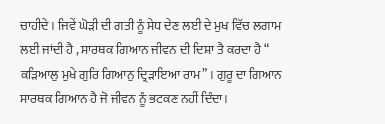ਚਾਹੀਦੇ। ਜਿਵੇਂ ਘੋੜੀ ਦੀ ਗਤੀ ਨੂੰ ਸੇਧ ਦੇਣ ਲਈ ਦੇ ਮੁਖ ਵਿੱਚ ਲਗਾਮ ਲਈ ਜਾਂਦੀ ਹੈ , ਸਾਰਥਕ ਗਿਆਨ ਜੀਵਨ ਦੀ ਦਿਸ਼ਾ ਤੈ ਕਰਦਾ ਹੈ “ ਕੜਿਆਲੁ ਮੁਖੇ ਗੁਰਿ ਗਿਆਨੁ ਦ੍ਰਿੜਾਇਆ ਰਾਮ” । ਗੁਰੂ ਦਾ ਗਿਆਨ ਸਾਰਥਕ ਗਿਆਨ ਹੈ ਜੋ ਜੀਵਨ ਨੂੰ ਭਟਕਣ ਨਹੀਂ ਦਿੰਦਾ।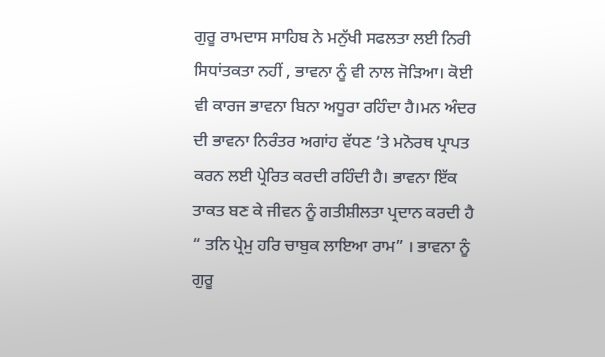ਗੁਰੂ ਰਾਮਦਾਸ ਸਾਹਿਬ ਨੇ ਮਨੁੱਖੀ ਸਫਲਤਾ ਲਈ ਨਿਰੀ ਸਿਧਾਂਤਕਤਾ ਨਹੀਂ , ਭਾਵਨਾ ਨੂੰ ਵੀ ਨਾਲ ਜੋੜਿਆ। ਕੋਈ ਵੀ ਕਾਰਜ ਭਾਵਨਾ ਬਿਨਾ ਅਧੂਰਾ ਰਹਿੰਦਾ ਹੈ।ਮਨ ਅੰਦਰ ਦੀ ਭਾਵਨਾ ਨਿਰੰਤਰ ਅਗਾਂਹ ਵੱਧਣ ‘ਤੇ ਮਨੋਰਥ ਪ੍ਰਾਪਤ ਕਰਨ ਲਈ ਪ੍ਰੇਰਿਤ ਕਰਦੀ ਰਹਿੰਦੀ ਹੈ। ਭਾਵਨਾ ਇੱਕ ਤਾਕਤ ਬਣ ਕੇ ਜੀਵਨ ਨੂੰ ਗਤੀਸ਼ੀਲਤਾ ਪ੍ਰਦਾਨ ਕਰਦੀ ਹੈ “ ਤਨਿ ਪ੍ਰੇਮੁ ਹਰਿ ਚਾਬੁਕ ਲਾਇਆ ਰਾਮ” । ਭਾਵਨਾ ਨੂੰ ਗੁਰੂ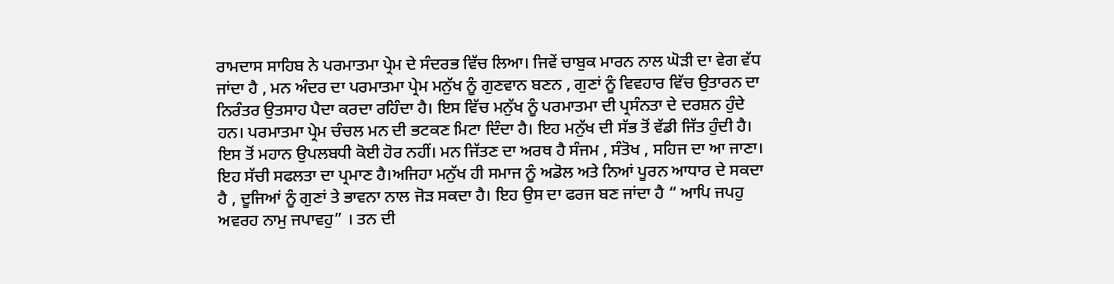ਰਾਮਦਾਸ ਸਾਹਿਬ ਨੇ ਪਰਮਾਤਮਾ ਪ੍ਰੇਮ ਦੇ ਸੰਦਰਭ ਵਿੱਚ ਲਿਆ। ਜਿਵੇਂ ਚਾਬੁਕ ਮਾਰਨ ਨਾਲ ਘੋੜੀ ਦਾ ਵੇਗ ਵੱਧ ਜਾਂਦਾ ਹੈ , ਮਨ ਅੰਦਰ ਦਾ ਪਰਮਾਤਮਾ ਪ੍ਰੇਮ ਮਨੁੱਖ ਨੂੰ ਗੁਣਵਾਨ ਬਣਨ , ਗੁਣਾਂ ਨੂੰ ਵਿਵਹਾਰ ਵਿੱਚ ਉਤਾਰਨ ਦਾ ਨਿਰੰਤਰ ਉਤਸਾਹ ਪੈਦਾ ਕਰਦਾ ਰਹਿੰਦਾ ਹੈ। ਇਸ ਵਿੱਚ ਮਨੁੱਖ ਨੂੰ ਪਰਮਾਤਮਾ ਦੀ ਪ੍ਰਸੰਨਤਾ ਦੇ ਦਰਸ਼ਨ ਹੁੰਦੇ ਹਨ। ਪਰਮਾਤਮਾ ਪ੍ਰੇਮ ਚੰਚਲ ਮਨ ਦੀ ਭਟਕਣ ਮਿਟਾ ਦਿੰਦਾ ਹੈ। ਇਹ ਮਨੁੱਖ ਦੀ ਸੱਭ ਤੋਂ ਵੱਡੀ ਜਿੱਤ ਹੁੰਦੀ ਹੈ। ਇਸ ਤੋਂ ਮਹਾਨ ਉਪਲਬਧੀ ਕੋਈ ਹੋਰ ਨਹੀਂ। ਮਨ ਜਿੱਤਣ ਦਾ ਅਰਥ ਹੈ ਸੰਜਮ , ਸੰਤੋਖ , ਸਹਿਜ ਦਾ ਆ ਜਾਣਾ। ਇਹ ਸੱਚੀ ਸਫਲਤਾ ਦਾ ਪ੍ਰਮਾਣ ਹੈ।ਅਜਿਹਾ ਮਨੁੱਖ ਹੀ ਸਮਾਜ ਨੂੰ ਅਡੋਲ ਅਤੇ ਨਿਆਂ ਪੂਰਨ ਆਧਾਰ ਦੇ ਸਕਦਾ ਹੈ , ਦੂਜਿਆਂ ਨੂੰ ਗੁਣਾਂ ਤੇ ਭਾਵਨਾ ਨਾਲ ਜੋੜ ਸਕਦਾ ਹੈ। ਇਹ ਉਸ ਦਾ ਫਰਜ ਬਣ ਜਾਂਦਾ ਹੈ “ ਆਪਿ ਜਪਹੁ ਅਵਰਹ ਨਾਮੁ ਜਪਾਵਹੁ” । ਤਨ ਦੀ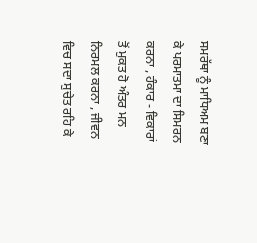ਸਮਰੱਥਾ ਨੂੰ ਮਾਧਿਅਮ ਬਣਾ ਕੇ ਪਰਮਾਤਮਾ ਦਾ ਸਿਮਰਨ ਕਰਨਾ , ਹੰਕਾਰ - ਵਿਕਾਰਾਂ ਤੋਂ ਮੁਕਤ ਹੋ ਅੰਤਰ ਮਨ ਨਿਰਮਲ ਕਰਨਾ , ਜੀਵਨ ਵਿਚ ਸਦਾ ਸੁਚੇਤ ਰਹਿ ਕੇ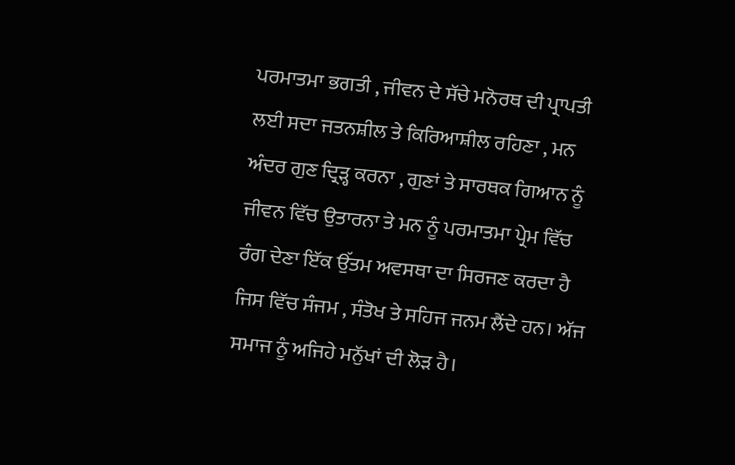ਪਰਮਾਤਮਾ ਭਗਤੀ , ਜੀਵਨ ਦੇ ਸੱਚੇ ਮਨੋਰਥ ਦੀ ਪ੍ਰਾਪਤੀ ਲਈ ਸਦਾ ਜਤਨਸ਼ੀਲ ਤੇ ਕਿਰਿਆਸ਼ੀਲ ਰਹਿਣਾ , ਮਨ ਅੰਦਰ ਗੁਣ ਦ੍ਰਿੜ੍ਹ ਕਰਨਾ , ਗੁਣਾਂ ਤੇ ਸਾਰਥਕ ਗਿਆਨ ਨੂੰ ਜੀਵਨ ਵਿੱਚ ਉਤਾਰਨਾ ਤੇ ਮਨ ਨੂੰ ਪਰਮਾਤਮਾ ਪ੍ਰੇਮ ਵਿੱਚ ਰੰਗ ਦੇਣਾ ਇੱਕ ਉੱਤਮ ਅਵਸਥਾ ਦਾ ਸਿਰਜਣ ਕਰਦਾ ਹੈ ਜਿਸ ਵਿੱਚ ਸੰਜਮ , ਸੰਤੋਖ ਤੇ ਸਹਿਜ ਜਨਮ ਲੈਂਦੇ ਹਨ। ਅੱਜ ਸਮਾਜ ਨੂੰ ਅਜਿਹੇ ਮਨੁੱਖਾਂ ਦੀ ਲੋੜ ਹੈ।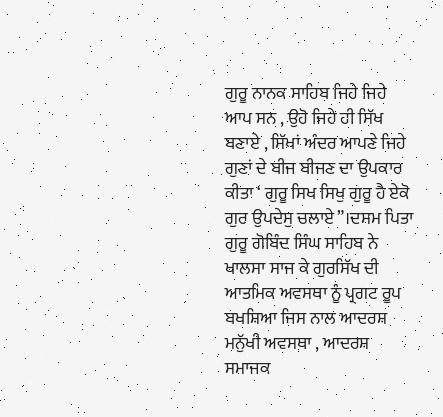ਗੁਰੂ ਨਾਨਕ ਸਾਹਿਬ ਜਿਹੇ ਜਿਹੇ ਆਪ ਸਨ , ਉਹੋ ਜਿਹੇ ਹੀ ਸਿੱਖ ਬਣਾਏ , ਸਿੱਖਾਂ ਅੰਦਰ ਆਪਣੇ ਜਿਹੇ ਗੁਣਾਂ ਦੇ ਬੀਜ ਬੀਜਣ ਦਾ ਉਪਕਾਰ ਕੀਤਾ ‘ ਗੁਰੂ ਸਿਖ ਸਿਖੁ ਗੁਰੂ ਹੈ ਏਕੋ ਗੁਰ ਉਪਦੇਸੁ ਚਲਾਏ”।ਦਸਮ ਪਿਤਾ ਗੁਰੂ ਗੋਬਿੰਦ ਸਿੰਘ ਸਾਹਿਬ ਨੇ ਖਾਲਸਾ ਸਾਜ ਕੇ ਗੁਰਸਿੱਖ ਦੀ ਆਤਮਿਕ ਅਵਸਥਾ ਨੂੰ ਪ੍ਰਗਟ ਰੂਪ ਬਖਸ਼ਿਆ ਜਿਸ ਨਾਲ ਆਦਰਸ਼ ਮਨੁੱਖੀ ਅਵਸਥਾ , ਆਦਰਸ਼ ਸਮਾਜਕ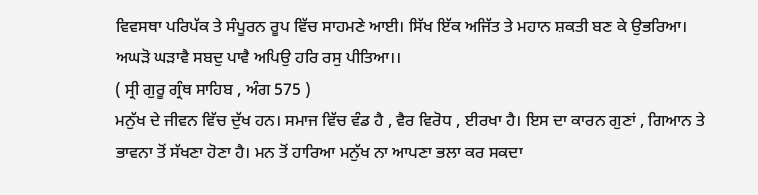ਵਿਵਸਥਾ ਪਰਿਪੱਕ ਤੇ ਸੰਪੂਰਨ ਰੂਪ ਵਿੱਚ ਸਾਹਮਣੇ ਆਈ। ਸਿੱਖ ਇੱਕ ਅਜਿੱਤ ਤੇ ਮਹਾਨ ਸ਼ਕਤੀ ਬਣ ਕੇ ਉਭਰਿਆ।
ਅਘੜੋ ਘੜਾਵੈ ਸਬਦੁ ਪਾਵੈ ਅਪਿਉ ਹਰਿ ਰਸੁ ਪੀਤਿਆ।।
( ਸ੍ਰੀ ਗੁਰੂ ਗ੍ਰੰਥ ਸਾਹਿਬ , ਅੰਗ 575 )
ਮਨੁੱਖ ਦੇ ਜੀਵਨ ਵਿੱਚ ਦੁੱਖ ਹਨ। ਸਮਾਜ ਵਿੱਚ ਵੰਡ ਹੈ , ਵੈਰ ਵਿਰੋਧ , ਈਰਖਾ ਹੈ। ਇਸ ਦਾ ਕਾਰਨ ਗੁਣਾਂ , ਗਿਆਨ ਤੇ ਭਾਵਨਾ ਤੋਂ ਸੱਖਣਾ ਹੋਣਾ ਹੈ। ਮਨ ਤੋਂ ਹਾਰਿਆ ਮਨੁੱਖ ਨਾ ਆਪਣਾ ਭਲਾ ਕਰ ਸਕਦਾ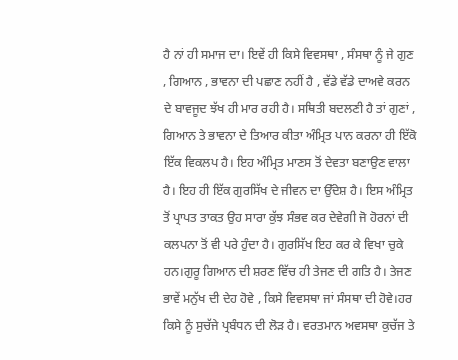ਹੈ ਨਾਂ ਹੀ ਸਮਾਜ ਦਾ। ਇਵੇਂ ਹੀ ਕਿਸੇ ਵਿਵਸਥਾ , ਸੰਸਥਾ ਨੂੰ ਜੇ ਗੁਣ , ਗਿਆਨ , ਭਾਵਨਾ ਦੀ ਪਛਾਣ ਨਹੀਂ ਹੈ , ਵੱਡੇ ਵੱਡੇ ਦਾਅਵੇ ਕਰਨ ਦੇ ਬਾਵਜੂਦ ਝੱਖ ਹੀ ਮਾਰ ਰਹੀ ਹੈ। ਸਥਿਤੀ ਬਦਲਣੀ ਹੈ ਤਾਂ ਗੁਣਾਂ , ਗਿਆਨ ਤੇ ਭਾਵਨਾ ਦੇ ਤਿਆਰ ਕੀਤਾ ਅੰਮ੍ਰਿਤ ਪਾਨ ਕਰਨਾ ਹੀ ਇੱਕੋ ਇੱਕ ਵਿਕਲਪ ਹੈ। ਇਹ ਅੰਮ੍ਰਿਤ ਮਾਣਸ ਤੋਂ ਦੇਵਤਾ ਬਣਾਉਣ ਵਾਲਾ ਹੈ। ਇਹ ਹੀ ਇੱਕ ਗੁਰਸਿੱਖ ਦੇ ਜੀਵਨ ਦਾ ਉੱਦੇਸ਼ ਹੈ। ਇਸ ਅੰਮ੍ਰਿਤ ਤੋਂ ਪ੍ਰਾਪਤ ਤਾਕਤ ਉਹ ਸਾਰਾ ਕੁੱਝ ਸੰਭਵ ਕਰ ਦੇਵੇਗੀ ਜੋ ਹੋਰਨਾਂ ਦੀ ਕਲਪਨਾ ਤੋਂ ਵੀ ਪਰੇ ਹੁੰਦਾ ਹੈ। ਗੁਰਸਿੱਖ ਇਹ ਕਰ ਕੇ ਵਿਖਾ ਚੁਕੇ ਹਨ।ਗੁਰੂ ਗਿਆਨ ਦੀ ਸ਼ਰਣ ਵਿੱਚ ਹੀ ਤੇਜਣ ਦੀ ਗਤਿ ਹੈ। ਤੇਜਣ ਭਾਵੇਂ ਮਨੁੱਖ ਦੀ ਦੇਹ ਹੋਵੇ , ਕਿਸੇ ਵਿਵਸਥਾ ਜਾਂ ਸੰਸਥਾ ਦੀ ਹੋਵੇ।ਹਰ ਕਿਸੇ ਨੂੰ ਸੁਚੱਜੇ ਪ੍ਰਬੰਧਨ ਦੀ ਲੋੜ ਹੈ। ਵਰਤਮਾਨ ਅਵਸਥਾ ਕੁਚੱਜ ਤੇ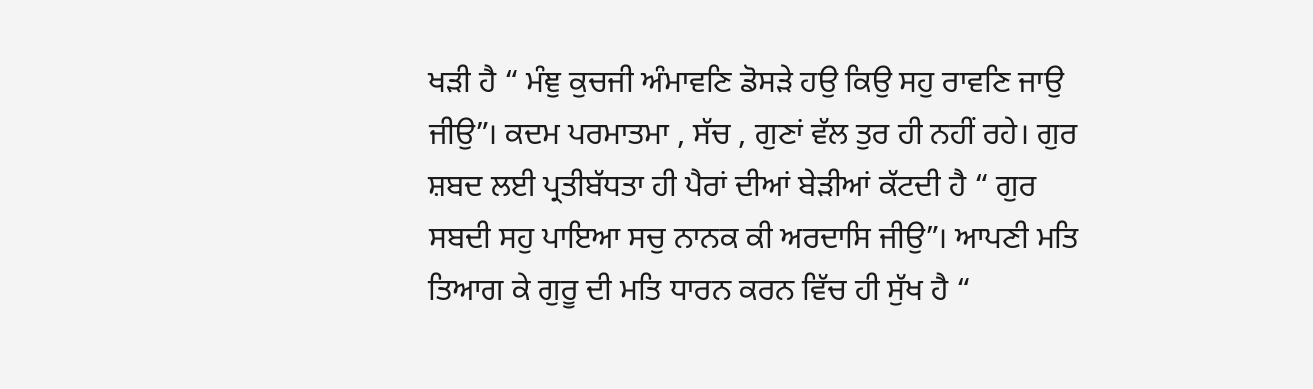ਖੜੀ ਹੈ “ ਮੰਞੁ ਕੁਚਜੀ ਅੰਮਾਵਣਿ ਡੋਸੜੇ ਹਉ ਕਿਉ ਸਹੁ ਰਾਵਣਿ ਜਾਉ ਜੀਉ”। ਕਦਮ ਪਰਮਾਤਮਾ , ਸੱਚ , ਗੁਣਾਂ ਵੱਲ ਤੁਰ ਹੀ ਨਹੀਂ ਰਹੇ। ਗੁਰ ਸ਼ਬਦ ਲਈ ਪ੍ਰਤੀਬੱਧਤਾ ਹੀ ਪੈਰਾਂ ਦੀਆਂ ਬੇੜੀਆਂ ਕੱਟਦੀ ਹੈ “ ਗੁਰ ਸਬਦੀ ਸਹੁ ਪਾਇਆ ਸਚੁ ਨਾਨਕ ਕੀ ਅਰਦਾਸਿ ਜੀਉ”। ਆਪਣੀ ਮਤਿ ਤਿਆਗ ਕੇ ਗੁਰੂ ਦੀ ਮਤਿ ਧਾਰਨ ਕਰਨ ਵਿੱਚ ਹੀ ਸੁੱਖ ਹੈ “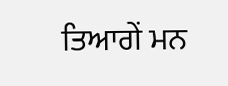ਤਿਆਗੇਂ ਮਨ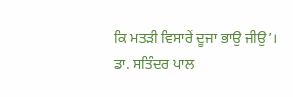ਕਿ ਮਤੜੀ ਵਿਸਾਰੇਂ ਦੂਜਾ ਭਾਉ ਜੀਉ’।
ਡਾ. ਸਤਿੰਦਰ ਪਾਲ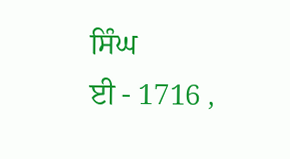ਸਿੰਘ
ਈ - 1716 ,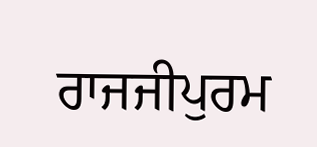ਰਾਜਜੀਪੁਰਮ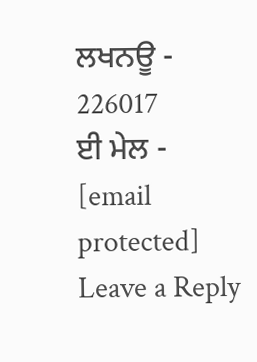ਲਖਨਊ - 226017
ਈ ਮੇਲ - [email protected]
Leave a Reply